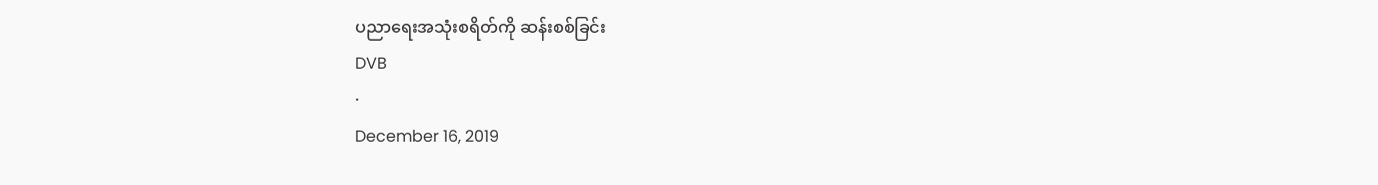ပညာရေးအသုံးစရိတ်ကို ဆန်းစစ်ခြင်း
DVB
·
December 16, 2019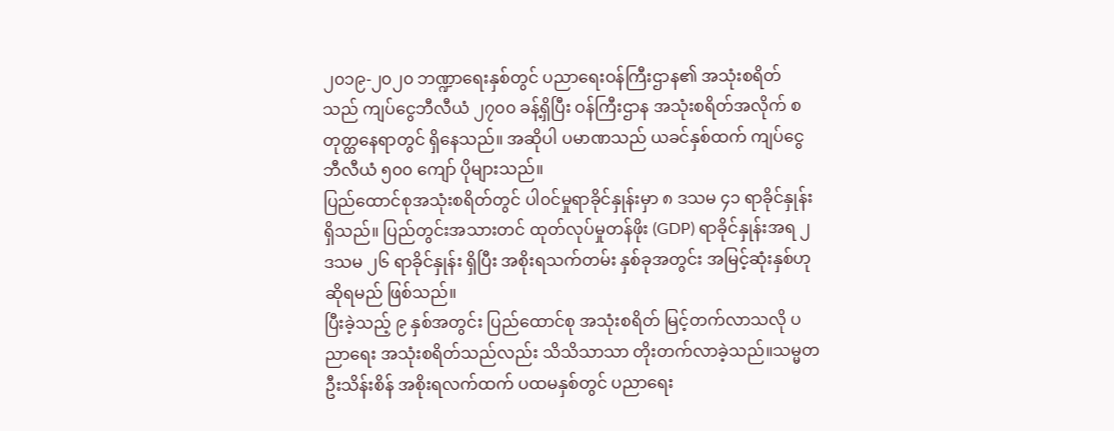၂၀၁၉-၂၀၂၀ ဘဏ္ဍာရေးနှစ်တွင် ပညာရေးဝန်ကြီးဌာန၏ အသုံးစရိတ်သည် ကျပ်ငွေဘီလီယံ ၂၇၀၀ ခန့်ရှိပြီး ဝန်ကြီးဌာန အသုံးစရိတ်အလိုက် စတုတ္ထနေရာတွင် ရှိနေသည်။ အဆိုပါ ပမာဏသည် ယခင်နှစ်ထက် ကျပ်ငွေဘီလီယံ ၅၀၀ ကျော် ပိုများသည်။
ပြည်ထောင်စုအသုံးစရိတ်တွင် ပါ၀င်မှုရာခိုင်နှုန်းမှာ ၈ ဒသမ ၄၁ ရာခိုင်နှုန်းရှိသည်။ ပြည်တွင်းအသားတင် ထုတ်လုပ်မှုတန်ဖိုး (GDP) ရာခိုင်နှုန်းအရ ၂ ဒသမ ၂၆ ရာခိုင်နှုန်း ရှိပြီး အစိုးရသက်တမ်း နှစ်ခုအတွင်း အမြင့်ဆုံးနှစ်ဟု ဆိုရမည် ဖြစ်သည်။
ပြီးခဲ့သည့် ၉ နှစ်အတွင်း ပြည်ထောင်စု အသုံးစရိတ် မြင့်တက်လာသလို ပညာရေး အသုံးစရိတ်သည်လည်း သိသိသာသာ တိုးတက်လာခဲ့သည်။သမ္မတဦးသိန်းစိန် အစိုးရလက်ထက် ပထမနှစ်တွင် ပညာရေး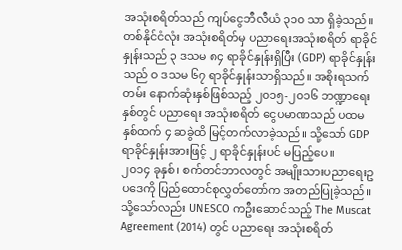အသုံးစရိတ်သည် ကျပ်ငွေဘီလီယံ ၃၁၀ သာ ရှိခဲ့သည်။ တစ်နိုင်ငံလုံး အသုံးစရိတ်မှ ပညာရေးအသုံးစရိတ် ရာခိုင်နှုန်းသည် ၃ ဒသမ ၈၄ ရာခိုင်နှုန်းရှိပြီး (GDP) ရာခိုင်နှုန်းသည် ဝ ဒသမ ၆၇ ရာခိုင်နှုန်းသာရှိသည်။ အစိုးရသက်တမ်း နောက်ဆုံးနှစ်ဖြစ်သည့် ၂၀၁၅-၂၀၁၆ ဘဏ္ဍာရေးနှစ်တွင် ပညာရေး အသုံးစရိတ် ငွေပမာဏသည် ပထမနှစ်ထက် ၄ ဆခွဲထိ မြင့်တက်လာခဲ့သည်။ သို့သော် GDP ရာခိုင်နှုန်းအားဖြင့် ၂ ရာခိုင်နှုန်းပင် မပြည့်ပေ။
၂၀၁၄ ခုနှစ်၊ စက်တင်ဘာလတွင် အမျိုးသားပညာရေးဥပဒေကို ပြည်ထောင်စုလွှတ်တော်က အတည်ပြုခဲ့သည်။
သို့သော်လည်း UNESCO ကဦးဆောင်သည့် The Muscat Agreement (2014) တွင် ပညာရေး အသုံးစရိတ်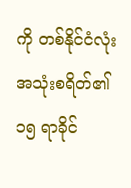ကို တစ်နိုင်ငံလုံး အသုံးစရိတ်၏ ၁၅ ရာခိုင်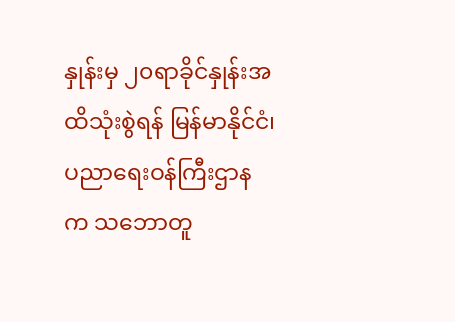နှုန်းမှ ၂၀ရာခိုင်နှုန်းအထိသုံးစွဲရန် မြန်မာနိုင်ငံ၊ ပညာရေးဝန်ကြီးဌာနက သဘောတူ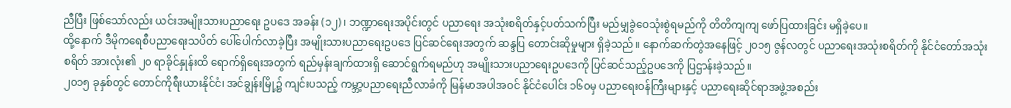ညီပြီး ဖြစ်သော်လည်း ယင်းအမျိုးသားပညာရေး ဥပဒေ အခန်း (၁၂)၊ ဘဏ္ဍာရေးအပိုင်းတွင် ပညာရေး အသုံးစရိတ်နှင့်ပတ်သက်ပြီး မည်မျှခွဲဝေသုံးစွဲရမည်ကို တိတိကျကျ ဖော်ပြထားခြင်း မရှိခဲ့ပေ။
ထို့နောက် ဒီမိုကရေစီပညာရေးသပိတ် ပေါ်ပေါက်လာခဲ့ပြီး အမျိုးသားပညာရေးဥပဒေ ပြင်ဆင်ရေးအတွက် ဆန္ဒပြ တောင်းဆိုမှုများ ရှိခဲ့သည်။ နောက်ဆက်တွဲအနေဖြင့် ၂၀၁၅ ဇွန်လတွင် ပညာရေးအသုံးစရိတ်ကို နိုင်ငံတော်အသုံးစရိတ် အားလုံး၏ ၂၀ ရာခိုင်နှုန်းထိ ရောက်ရှိရေးအတွက် ရည်မှန်းချက်ထားရှိ ဆောင်ရွက်ရမည်ဟု အမျိုးသားပညာရေးဥပဒေကို ပြင်ဆင်သည့်ဥပဒေကို ပြဌာန်းခဲ့သည်။
၂၀၁၅ ခုနှစ်တွင် တောင်ကိုရီးယားနိုင်ငံ၊ အင်ချွန်းမြို့၌ ကျင်းပသည့် ကမ္ဘာ့ပညာရေးညီလာခံကို မြန်မာအပါအဝင် နိုင်ငံပေါင်း ၁၆၀မှ ပညာရေးဝန်ကြီးများနှင့် ပညာရေးဆိုင်ရာအဖွဲ့အစည်း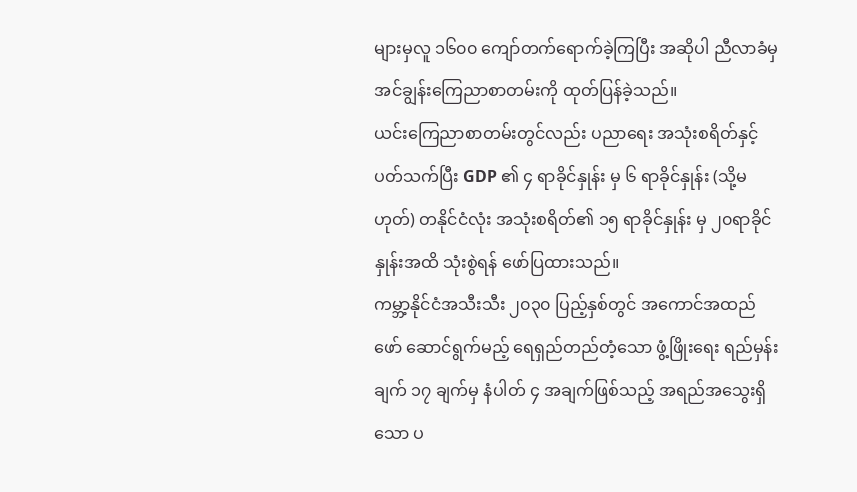များမှလူ ၁၆၀၀ ကျော်တက်ရောက်ခဲ့ကြပြီး အဆိုပါ ညီလာခံမှ အင်ချွန်းကြေညာစာတမ်းကို ထုတ်ပြန်ခဲ့သည်။
ယင်းကြေညာစာတမ်းတွင်လည်း ပညာရေး အသုံးစရိတ်နှင့်ပတ်သက်ပြီး GDP ၏ ၄ ရာခိုင်နှုန်း မှ ၆ ရာခိုင်နှုန်း (သို့မဟုတ်) တနိုင်ငံလုံး အသုံးစရိတ်၏ ၁၅ ရာခိုင်နှုန်း မှ ၂၀ရာခိုင်နှုန်းအထိ သုံးစွဲရန် ဖော်ပြထားသည်။
ကမ္ဘာ့နိုင်ငံအသီးသီး ၂၀၃၀ ပြည့်နှစ်တွင် အကောင်အထည်ဖော် ဆောင်ရွက်မည့် ရေရှည်တည်တံ့သော ဖွံ့ဖြိုးရေး ရည်မှန်းချက် ၁၇ ချက်မှ နံပါတ် ၄ အချက်ဖြစ်သည့် အရည်အသွေးရှိသော ပ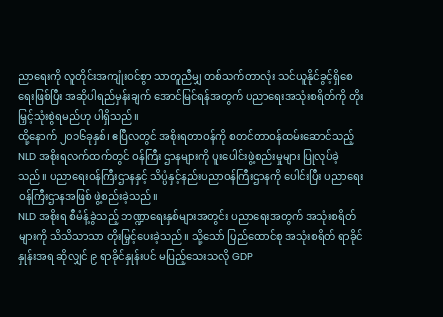ညာရေးကို လူတိုင်းအကျုံးဝင်စွာ သာတူညီမျှ တစ်သက်တာလုံး သင်ယူနိုင်ခွင့်ရှိစေရေးဖြစ်ပြီး အဆိုပါရည်မှန်းချက် အောင်မြင်ရန်အတွက် ပညာရေးအသုံးစရိတ်ကို တိုး မြှင့်သုံးစွဲရမည်ဟု ပါရှိသည်။
ထို့နောက် ၂၀၁၆ခုနှစ်၊ ဧပြီလတွင် အစိုးရတာဝန်ကို စတင်တာဝန်ထမ်းဆောင်သည့် NLD အစိုးရလက်ထက်တွင် ဝန်ကြီး ဌာနများကို ပူးပေါင်းဖွဲ့စည်းမှုများ ပြုလုပ်ခဲ့သည်။ ပညာရေးဝန်ကြီးဌာနနှင့် သိပ္ပံနှင့်နည်းပညာဝန်ကြီးဌာနကို ပေါင်းပြီး ပညာရေးဝန်ကြီးဌာနအဖြစ် ဖွဲ့စည်းခဲ့သည်။
NLD အစိုးရ စီမံန့်ခွဲသည့် ဘဏ္ဍာရေးနှစ်များအတွင်း ပညာရေးအတွက် အသုံးစရိတ်များကို သိသိသာသာ တိုးမြှင့်ပေးခဲ့သည်။ သို့သော် ပြည်ထောင်စု အသုံးစရိတ် ရာခိုင်နှုန်းအရ ဆိုလျှင် ၉ ရာခိုင်နှုန်းပင် မပြည့်သေးသလို GDP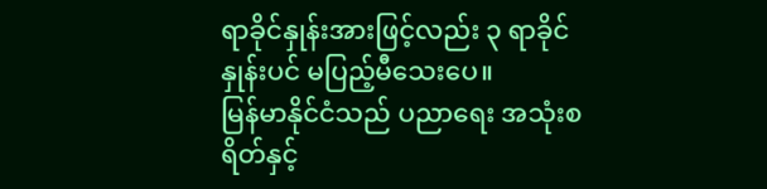ရာခိုင်နှုန်းအားဖြင့်လည်း ၃ ရာခိုင်နှုန်းပင် မပြည့်မီသေးပေ။
မြန်မာနိုင်ငံသည် ပညာရေး အသုံးစရိတ်နှင့်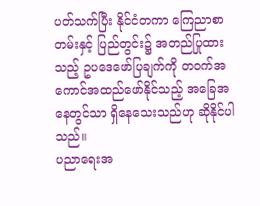ပတ်သက်ပြီး နိုင်ငံတကာ ကြေညာစာတမ်းနှင့် ပြည်တွင်း၌ အတည်ပြုထားသည့် ဥပဒေဖော်ပြချက်ကို တဝက်အကောင်အထည်ဖော်နိုင်သည့် အခြေအနေတွင်သာ ရှိနေသေးသည်ဟု ဆိုနိုင်ပါသည်။
ပညာရေးအ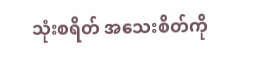သုံးစရိတ် အသေးစိတ်ကို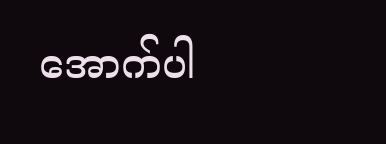အောက်ပါ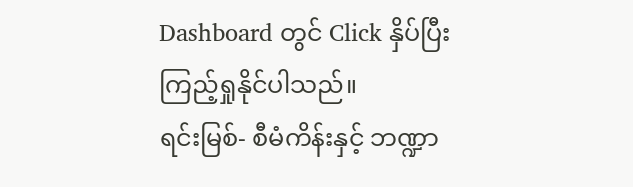Dashboard တွင် Click နှိပ်ပြီး ကြည့်ရှုနိုင်ပါသည်။
ရင်းမြစ်- စီမံကိန်းနှင့် ဘဏ္ဍာ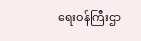ရေးဝန်ကြီးဌာ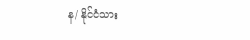န/ နိုင်ငံသား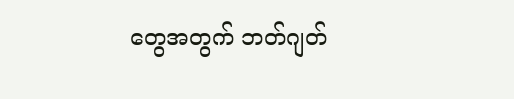တွေအတွက် ဘတ်ဂျတ်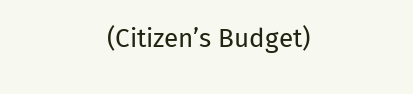(Citizen’s Budget)